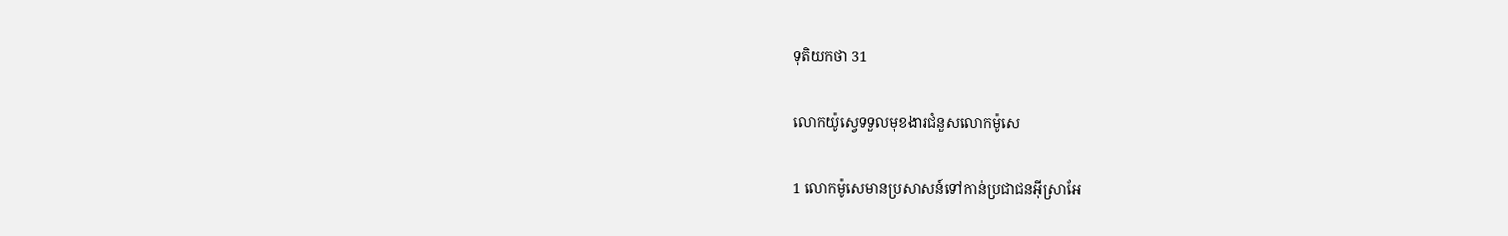ទុតិយ‌កថា 31

លោកយ៉ូស្វេទទួលមុខ‌ងារជំនួសលោកម៉ូសេ

1 លោកម៉ូសេមានប្រសាសន៍ទៅកាន់ប្រជា‌ជនអ៊ីស្រា‌អែ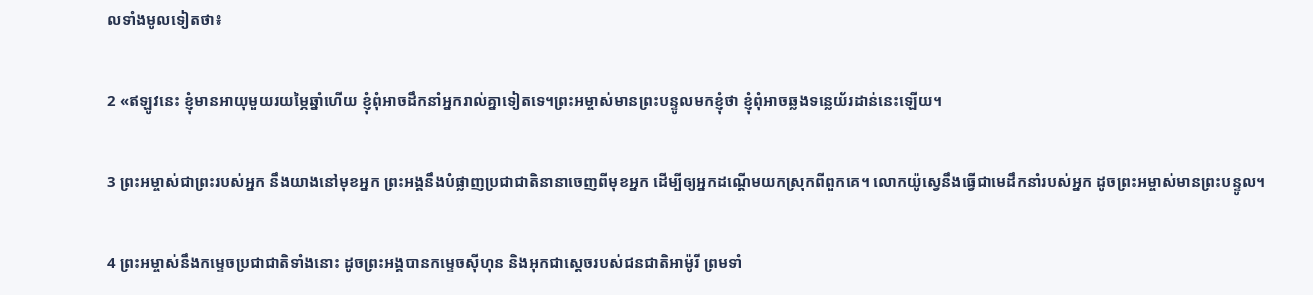លទាំងមូលទៀតថា៖

2 «ឥឡូវនេះ ខ្ញុំមានអាយុមួយរយម្ភៃឆ្នាំហើយ ខ្ញុំពុំអាចដឹកនាំអ្នករាល់គ្នាទៀតទេ។ព្រះ‌អម្ចាស់មានព្រះ‌បន្ទូលមកខ្ញុំថា ខ្ញុំពុំអាចឆ្លងទន្លេយ័រដាន់នេះឡើយ។

3 ព្រះ‌អម្ចាស់ជាព្រះរបស់អ្នក នឹងយាងនៅមុខអ្នក ព្រះ‌អង្គនឹងបំផ្លាញប្រជា‌ជាតិនានាចេញពីមុខអ្នក ដើម្បីឲ្យអ្នកដណ្ដើមយកស្រុកពីពួកគេ។ លោកយ៉ូស្វេនឹងធ្វើជាមេដឹកនាំរបស់អ្នក ដូចព្រះ‌អម្ចាស់មានព្រះ‌បន្ទូល។

4 ព្រះ‌អម្ចាស់នឹងកម្ទេចប្រជា‌ជាតិទាំងនោះ ដូចព្រះ‌អង្គបានកម្ទេចស៊ីហុន និងអុកជាស្ដេចរបស់ជន‌ជាតិអាម៉ូរី ព្រមទាំ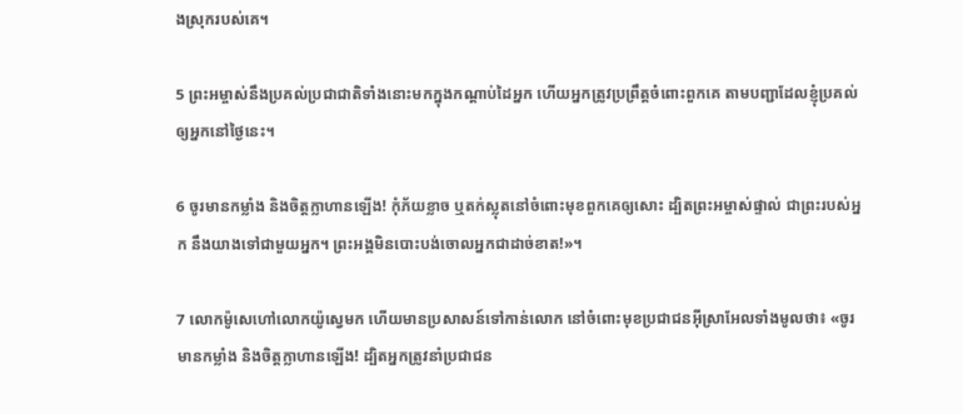ងស្រុករបស់គេ។

5 ព្រះ‌អម្ចាស់នឹងប្រគល់ប្រជា‌ជាតិទាំងនោះមកក្នុងកណ្ដាប់ដៃអ្នក ហើយអ្នកត្រូវប្រព្រឹត្តចំពោះពួកគេ តាមបញ្ជាដែលខ្ញុំប្រគល់ឲ្យអ្នកនៅថ្ងៃនេះ។

6 ចូរមានកម្លាំង និងចិត្តក្លា‌ហានឡើង! កុំភ័យខ្លាច ឬតក់‌ស្លុតនៅចំពោះមុខពួកគេឲ្យសោះ ដ្បិតព្រះ‌អម្ចាស់ផ្ទាល់ ជាព្រះរបស់អ្នក នឹងយាងទៅជាមួយអ្នក។ ព្រះ‌អង្គមិនបោះបង់ចោលអ្នកជាដាច់ខាត!»។

7 លោកម៉ូសេហៅលោកយ៉ូស្វេមក ហើយមានប្រសាសន៍ទៅកាន់លោក នៅចំពោះមុខប្រជា‌ជនអ៊ីស្រា‌អែលទាំងមូលថា៖ «ចូរមានកម្លាំង និងចិត្តក្លា‌ហានឡើង! ដ្បិតអ្នកត្រូវនាំប្រជា‌ជន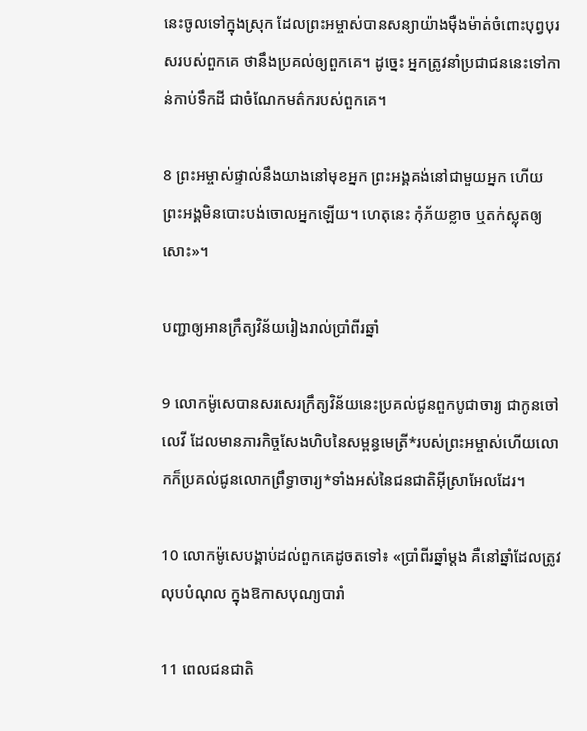នេះចូលទៅក្នុងស្រុក ដែលព្រះ‌អម្ចាស់បានសន្យាយ៉ាងម៉ឺង‌ម៉ាត់ចំពោះបុព្វបុរសរបស់ពួកគេ ថានឹងប្រគល់ឲ្យពួកគេ។ ដូច្នេះ អ្នកត្រូវនាំប្រជា‌ជននេះទៅកាន់កាប់ទឹកដី ជាចំណែកមត៌ករបស់ពួកគេ។

8 ព្រះ‌អម្ចាស់ផ្ទាល់នឹងយាងនៅមុខអ្នក ព្រះ‌អង្គគង់នៅជាមួយអ្នក ហើយព្រះ‌អង្គមិនបោះបង់ចោលអ្នកឡើយ។ ហេតុនេះ កុំភ័យខ្លាច ឬតក់‌ស្លុតឲ្យសោះ»។

បញ្ជាឲ្យអានក្រឹត្យ‌វិន័យរៀងរាល់ប្រាំ‌ពីរឆ្នាំ

9 លោកម៉ូសេបានសរសេរក្រឹត្យ‌វិន័យនេះប្រគល់ជូនពួកបូជា‌ចារ្យ ជាកូនចៅលេវី ដែលមានភារ‌កិច្ចសែងហិបនៃសម្ពន្ធ‌មេត្រី*របស់ព្រះ‌អម្ចាស់ហើយលោកក៏ប្រគល់ជូនលោកព្រឹទ្ធា‌ចារ្យ*ទាំងអស់នៃជន‌ជាតិអ៊ីស្រា‌អែលដែរ។

10 លោកម៉ូសេបង្គាប់ដល់ពួកគេដូចតទៅ៖ «ប្រាំ‌ពីរឆ្នាំម្ដង គឺនៅឆ្នាំដែលត្រូវលុបបំណុល ក្នុងឱកាសបុណ្យបារាំ

11 ពេលជន‌ជាតិ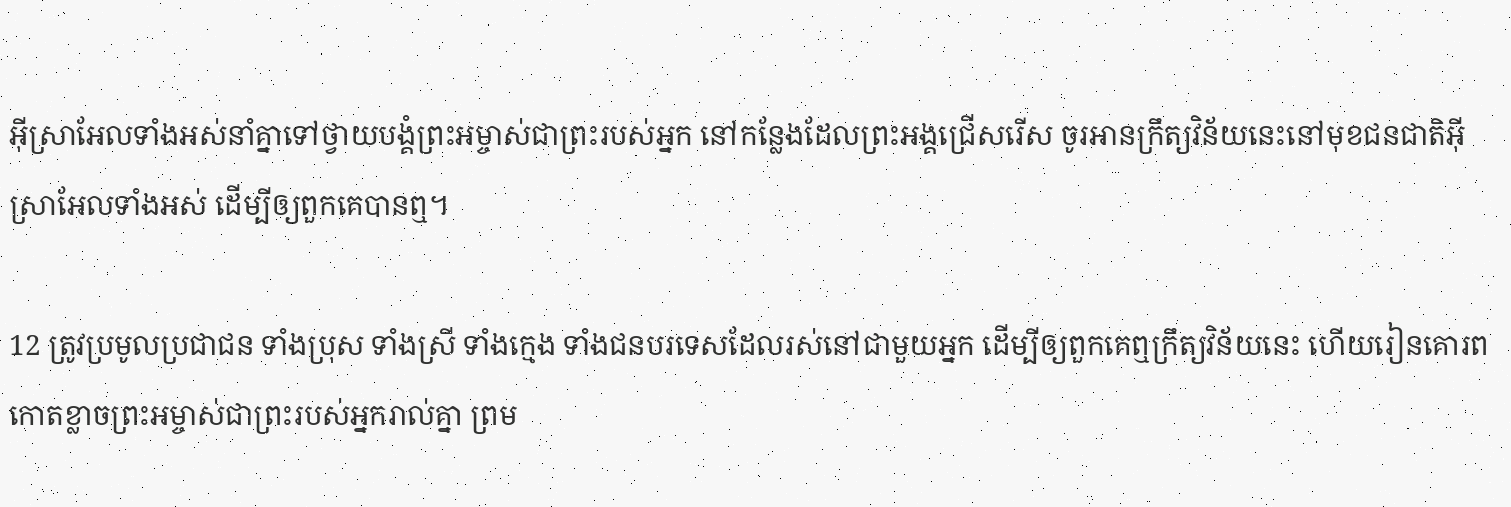អ៊ីស្រា‌អែលទាំងអស់នាំគ្នាទៅថ្វាយ‌បង្គំព្រះ‌អម្ចាស់ជាព្រះរបស់អ្នក នៅកន្លែងដែលព្រះ‌អង្គជ្រើសរើស ចូរអានក្រឹត្យ‌វិន័យនេះនៅមុខជន‌ជាតិអ៊ីស្រា‌អែលទាំងអស់ ដើម្បីឲ្យពួកគេបានឮ។

12 ត្រូវប្រមូលប្រជា‌ជន ទាំងប្រុស ទាំងស្រី ទាំងក្មេង ទាំងជនបរទេសដែលរស់នៅជាមួយអ្នក ដើម្បីឲ្យពួកគេឮក្រឹត្យ‌វិន័យនេះ ហើយរៀនគោរពកោតខ្លាចព្រះ‌អម្ចាស់ជាព្រះរបស់អ្នករាល់គ្នា ព្រម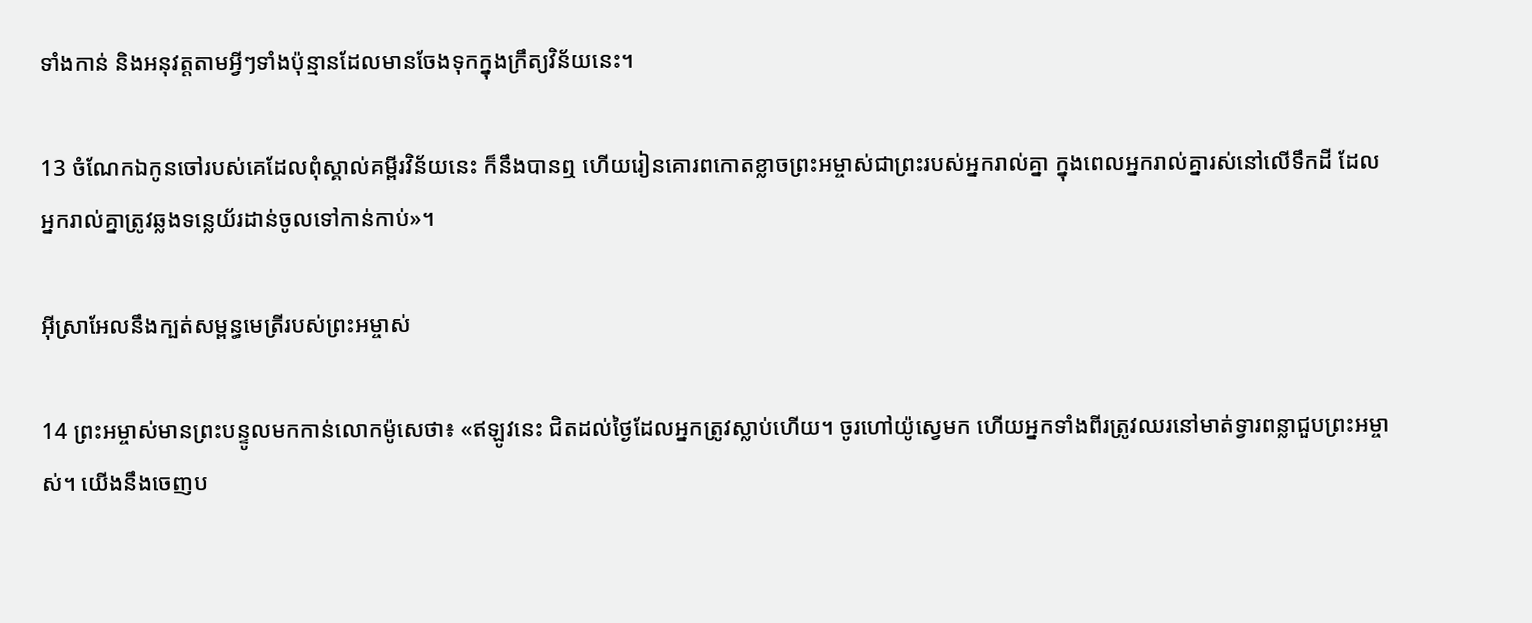ទាំងកាន់ និងអនុវត្តតាមអ្វីៗទាំងប៉ុន្មានដែលមានចែងទុកក្នុងក្រឹត្យ‌វិន័យនេះ។

13 ចំណែកឯកូនចៅរបស់គេដែលពុំស្គាល់គម្ពីរ‌វិន័យនេះ ក៏នឹងបានឮ ហើយរៀនគោរពកោតខ្លាចព្រះ‌អម្ចាស់ជាព្រះរបស់អ្នករាល់គ្នា ក្នុងពេលអ្នករាល់គ្នារស់នៅលើទឹកដី ដែលអ្នករាល់គ្នាត្រូវឆ្លងទន្លេយ័រដាន់ចូលទៅកាន់កាប់»។

អ៊ីស្រា‌អែលនឹងក្បត់សម្ពន្ធ‌មេត្រីរបស់ព្រះ‌អម្ចាស់

14 ព្រះ‌អម្ចាស់មានព្រះ‌បន្ទូលមកកាន់លោកម៉ូសេថា៖ «ឥឡូវនេះ ជិតដល់ថ្ងៃដែលអ្នកត្រូវស្លាប់ហើយ។ ចូរហៅយ៉ូស្វេមក ហើយអ្នកទាំងពីរត្រូវឈរនៅមាត់ទ្វារពន្លាជួបព្រះ‌អម្ចាស់។ យើងនឹងចេញប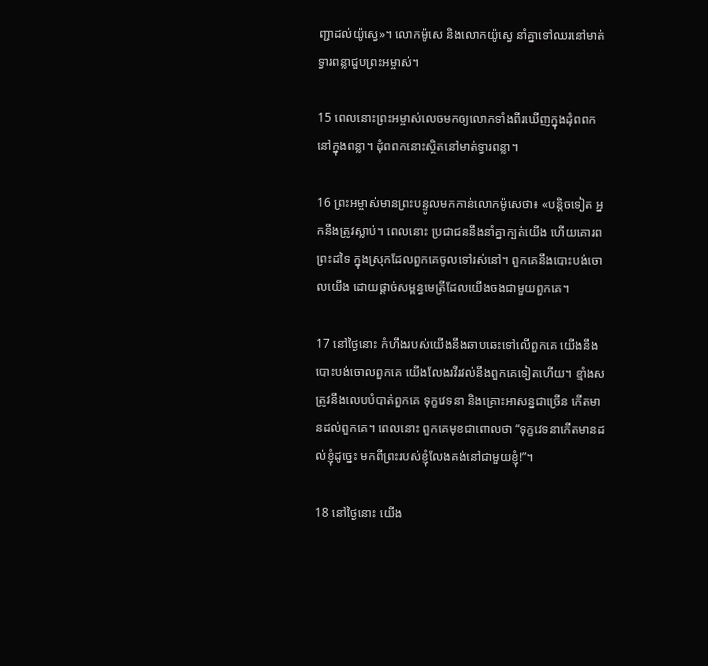ញ្ជាដល់យ៉ូស្វេ»។ លោកម៉ូសេ និងលោកយ៉ូស្វេ នាំគ្នាទៅឈរនៅមាត់ទ្វារពន្លាជួបព្រះ‌អម្ចាស់។

15 ពេលនោះព្រះ‌អម្ចាស់លេចមកឲ្យលោកទាំងពីរឃើញក្នុងដុំពពក នៅក្នុងពន្លា។ ដុំពពកនោះស្ថិតនៅមាត់ទ្វារពន្លា។

16 ព្រះ‌អម្ចាស់មានព្រះ‌បន្ទូលមកកាន់លោកម៉ូសេថា៖ «បន្តិចទៀត អ្នកនឹងត្រូវស្លាប់។ ពេលនោះ ប្រជា‌ជននឹងនាំគ្នាក្បត់យើង ហើយគោរពព្រះដទៃ ក្នុងស្រុកដែលពួកគេចូលទៅរស់នៅ។ ពួកគេនឹងបោះបង់ចោលយើង ដោយផ្ដាច់សម្ពន្ធ‌មេត្រីដែលយើងចងជាមួយពួកគេ។

17 នៅថ្ងៃនោះ កំហឹងរបស់យើងនឹងឆាប‌ឆេះទៅលើពួកគេ យើងនឹងបោះបង់ចោលពួកគេ យើងលែងរវី‌រវល់នឹងពួកគេទៀតហើយ។ ខ្មាំងសត្រូវនឹងលេបបំបាត់ពួកគេ ទុក្ខវេទនា និងគ្រោះ‌អាសន្នជាច្រើន កើតមានដល់ពួកគេ។ ពេលនោះ ពួកគេមុខជាពោលថា “ទុក្ខវេទនាកើតមានដល់ខ្ញុំដូច្នេះ មកពីព្រះរបស់ខ្ញុំលែងគង់នៅជាមួយខ្ញុំ!”។

18 នៅថ្ងៃនោះ យើង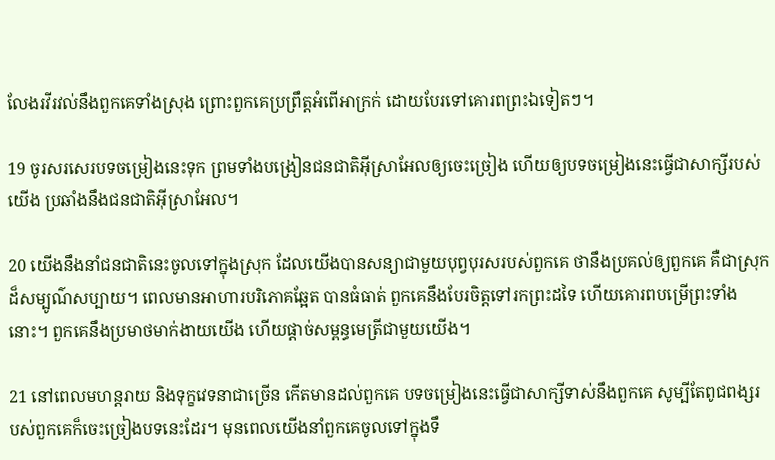លែងរវី‌រវល់នឹងពួកគេទាំងស្រុង ព្រោះពួកគេប្រព្រឹត្តអំពើអាក្រក់ ដោយបែរទៅគោរពព្រះឯទៀតៗ។

19 ចូរសរសេរបទចម្រៀងនេះទុក ព្រមទាំងបង្រៀនជន‌ជាតិអ៊ីស្រា‌អែលឲ្យចេះច្រៀង ហើយឲ្យបទចម្រៀងនេះធ្វើជាសាក្សីរបស់យើង ប្រឆាំងនឹងជន‌ជាតិអ៊ីស្រា‌អែល។

20 យើងនឹងនាំជន‌ជាតិនេះចូលទៅក្នុងស្រុក ដែលយើងបានសន្យាជាមួយបុព្វបុរសរបស់ពួកគេ ថានឹងប្រគល់ឲ្យពួកគេ គឺជាស្រុកដ៏សម្បូណ៌‌សប្បាយ។ ពេលមានអាហារបរិភោគឆ្អែត បានធំធាត់ ពួកគេនឹងបែរចិត្តទៅរកព្រះដទៃ ហើយគោរពបម្រើព្រះទាំងនោះ។ ពួកគេនឹងប្រមាថមាក់‌ងាយយើង ហើយផ្ដាច់សម្ពន្ធ‌មេត្រីជាមួយយើង។

21 នៅពេលមហន្ត‌រាយ និងទុក្ខវេទនាជាច្រើន កើតមានដល់ពួកគេ បទចម្រៀងនេះធ្វើជាសាក្សីទាស់នឹងពួកគេ សូម្បីតែពូជ‌ពង្សរបស់ពួកគេក៏ចេះច្រៀងបទនេះដែរ។ មុនពេលយើងនាំពួកគេចូលទៅក្នុងទឹ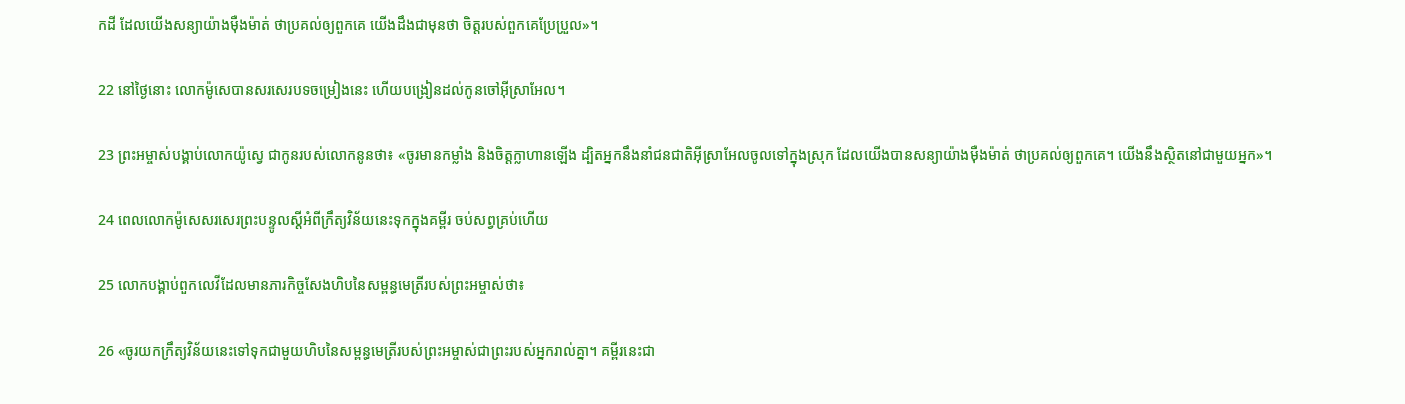កដី ដែលយើងសន្យាយ៉ាងម៉ឺង‌ម៉ាត់ ថាប្រគល់ឲ្យពួកគេ យើងដឹងជាមុនថា ចិត្តរបស់ពួកគេប្រែ‌ប្រួល»។

22 នៅថ្ងៃនោះ លោកម៉ូសេបានសរសេរបទចម្រៀងនេះ ហើយបង្រៀនដល់កូនចៅអ៊ីស្រា‌អែល។

23 ព្រះ‌អម្ចាស់បង្គាប់លោកយ៉ូស្វេ ជាកូនរបស់លោកនូនថា៖ «ចូរមានកម្លាំង និងចិត្តក្លា‌ហានឡើង ដ្បិតអ្នកនឹងនាំជន‌ជាតិអ៊ីស្រា‌អែលចូលទៅក្នុងស្រុក ដែលយើងបានសន្យាយ៉ាងម៉ឺង‌ម៉ាត់ ថាប្រគល់ឲ្យពួកគេ។ យើងនឹងស្ថិតនៅជាមួយអ្នក»។

24 ពេលលោកម៉ូសេសរសេរព្រះ‌បន្ទូលស្ដីអំពីក្រឹត្យ‌វិន័យនេះទុកក្នុងគម្ពីរ ចប់សព្វគ្រប់ហើយ

25 លោកបង្គាប់ពួកលេវីដែលមានភារ‌កិច្ចសែងហិបនៃសម្ពន្ធ‌មេត្រីរបស់ព្រះ‌អម្ចាស់ថា៖

26 «ចូរយកក្រឹត្យ‌វិន័យនេះទៅទុកជាមួយហិបនៃសម្ពន្ធ‌មេត្រីរបស់ព្រះ‌អម្ចាស់ជាព្រះរបស់អ្នករាល់គ្នា។ គម្ពីរនេះជា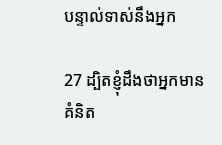បន្ទាល់ទាស់នឹងអ្នក

27 ដ្បិតខ្ញុំដឹងថាអ្នកមានគំនិត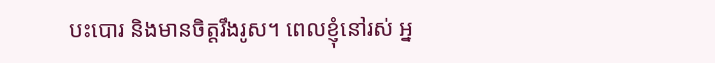បះ‌បោរ និងមានចិត្តរឹង‌រូស។ ពេលខ្ញុំនៅរស់ អ្ន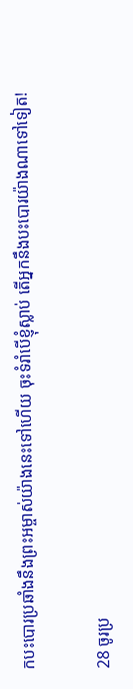កបះ‌បោរប្រឆាំងនឹងព្រះ‌អម្ចាស់យ៉ាងនេះទៅហើយ ចុះទំរាំបើខ្ញុំស្លាប់ តើអ្នកនឹងបះ‌បោរយ៉ាងណាទៅទៀត!

28 ចូរប្រ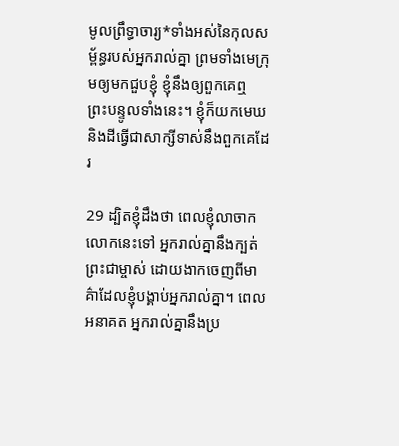មូលព្រឹទ្ធា‌ចារ្យ*ទាំងអស់នៃកុល‌សម្ព័ន្ធរបស់អ្នករាល់គ្នា ព្រមទាំងមេក្រុមឲ្យមកជួបខ្ញុំ ខ្ញុំនឹងឲ្យពួកគេឮព្រះ‌បន្ទូលទាំងនេះ។ ខ្ញុំក៏យកមេឃ និងដីធ្វើជាសាក្សីទាស់នឹងពួកគេដែរ

29 ដ្បិតខ្ញុំដឹងថា ពេលខ្ញុំលាចាកលោកនេះទៅ អ្នករាល់គ្នានឹងក្បត់ព្រះ‌ជាម្ចាស់ ដោយងាកចេញពីមាគ៌ាដែលខ្ញុំបង្គាប់អ្នករាល់គ្នា។ ពេលអនាគត អ្នករាល់គ្នានឹងប្រ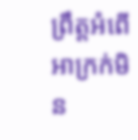ព្រឹត្តអំពើអាក្រក់មិន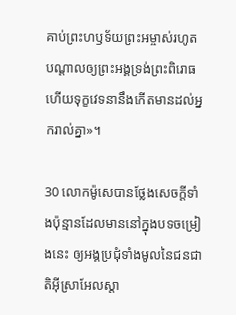គាប់ព្រះ‌ហឫទ័យព្រះ‌អម្ចាស់រហូតបណ្ដាលឲ្យព្រះ‌អង្គទ្រង់ព្រះ‌ពិរោធ ហើយទុក្ខវេទនានឹងកើតមានដល់អ្នករាល់គ្នា»។

30 លោកម៉ូសេបានថ្លែងសេចក្ដីទាំងប៉ុន្មានដែលមាននៅក្នុងបទចម្រៀងនេះ ឲ្យអង្គប្រជុំទាំងមូលនៃជន‌ជាតិអ៊ីស្រា‌អែលស្ដា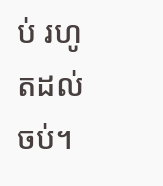ប់ រហូតដល់ចប់។